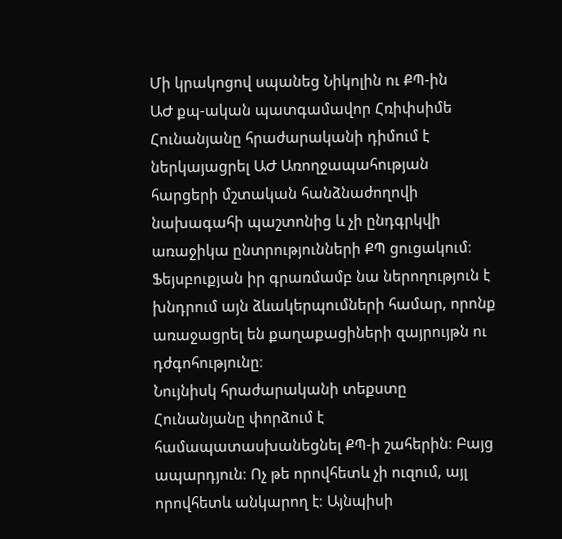Մի կրակոցով սպանեց Նիկոլին ու ՔՊ-ին
ԱԺ քպ-ական պատգամավոր Հռիփսիմե Հունանյանը հրաժարականի դիմում է ներկայացրել ԱԺ Առողջապահության հարցերի մշտական հանձնաժողովի նախագահի պաշտոնից և չի ընդգրկվի առաջիկա ընտրությունների ՔՊ ցուցակում։ Ֆեյսբուքյան իր գրառմամբ նա ներողություն է խնդրում այն ձևակերպումների համար, որոնք առաջացրել են քաղաքացիների զայրույթն ու դժգոհությունը։
Նույնիսկ հրաժարականի տեքստը Հունանյանը փորձում է համապատասխանեցնել ՔՊ-ի շահերին։ Բայց ապարդյուն։ Ոչ թե որովհետև չի ուզում, այլ որովհետև անկարող է։ Այնպիսի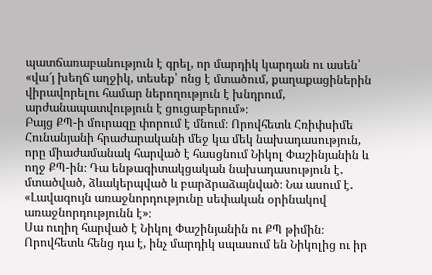պատճառաբանություն է գրել, որ մարդիկ կարդան ու ասեն՝ «վա՜յ խեղճ աղջիկ, տեսեք՝ ոնց է մտածում, քաղաքացիներին վիրավորելու համար ներողություն է խնդրում, արժանապատվություն է ցուցաբերում»։
Բայց ՔՊ-ի մուրազը փորում է մնում։ Որովհետև Հռիփսիմե Հունանյանի հրաժարականի մեջ կա մեկ նախադասություն, որը միաժամանակ հարված է հասցնում Նիկոլ Փաշինյանին և ողջ ՔՊ-ին։ Դա ենթագիտակցական նախադասություն է․ մտածված, ձևակերպված և բարձրաձայնված։ Նա ասում է․
«Լավագույն առաջնորդությունը սեփական օրինակով առաջնորդությունն է»։
Սա ուղիղ հարված է Նիկոլ Փաշինյանին ու ՔՊ թիմին։ Որովհետև հենց դա է, ինչ մարդիկ սպասում են Նիկոլից ու իր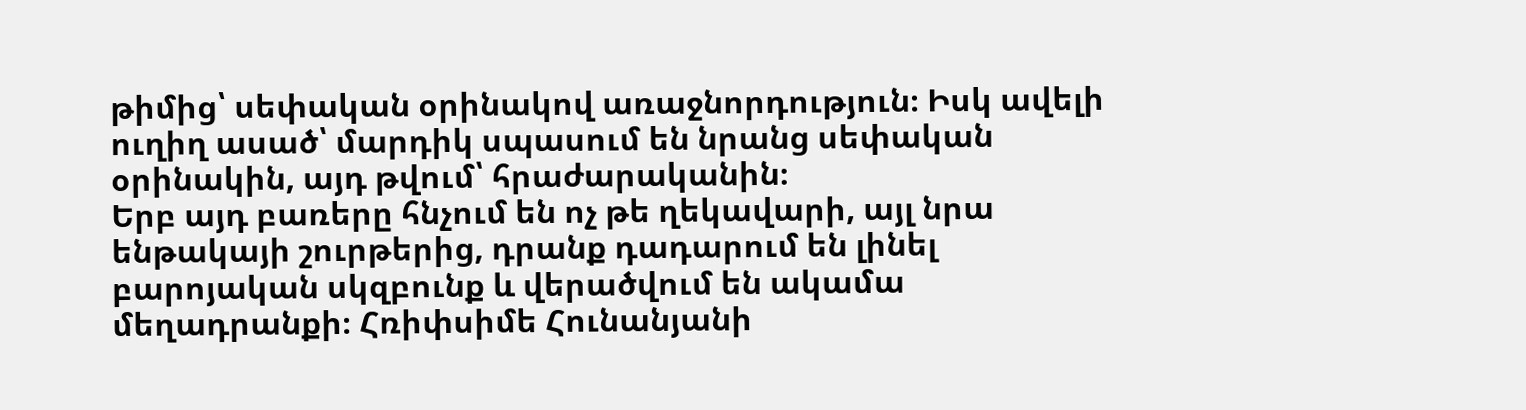թիմից՝ սեփական օրինակով առաջնորդություն։ Իսկ ավելի ուղիղ ասած՝ մարդիկ սպասում են նրանց սեփական օրինակին, այդ թվում՝ հրաժարականին։
Երբ այդ բառերը հնչում են ոչ թե ղեկավարի, այլ նրա ենթակայի շուրթերից, դրանք դադարում են լինել բարոյական սկզբունք և վերածվում են ակամա մեղադրանքի։ Հռիփսիմե Հունանյանի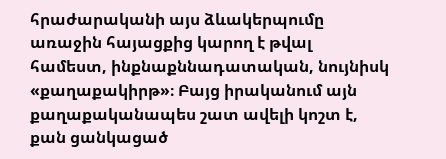հրաժարականի այս ձևակերպումը առաջին հայացքից կարող է թվալ համեստ, ինքնաքննադատական, նույնիսկ «քաղաքակիրթ»։ Բայց իրականում այն քաղաքականապես շատ ավելի կոշտ է, քան ցանկացած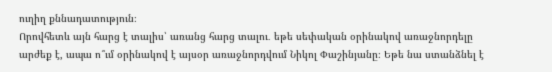ուղիղ քննադատություն։
Որովհետև այն հարց է տալիս՝ առանց հարց տալու․ եթե սեփական օրինակով առաջնորդելը արժեք է, ապա ո՞ւմ օրինակով է այսօր առաջնորդվում Նիկոլ Փաշինյանը։ Եթե նա ստանձնել է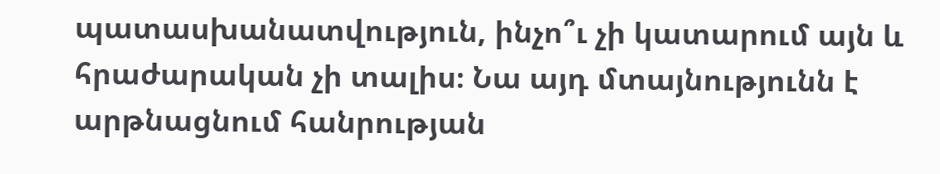պատասխանատվություն, ինչո՞ւ չի կատարում այն և հրաժարական չի տալիս։ Նա այդ մտայնությունն է արթնացնում հանրության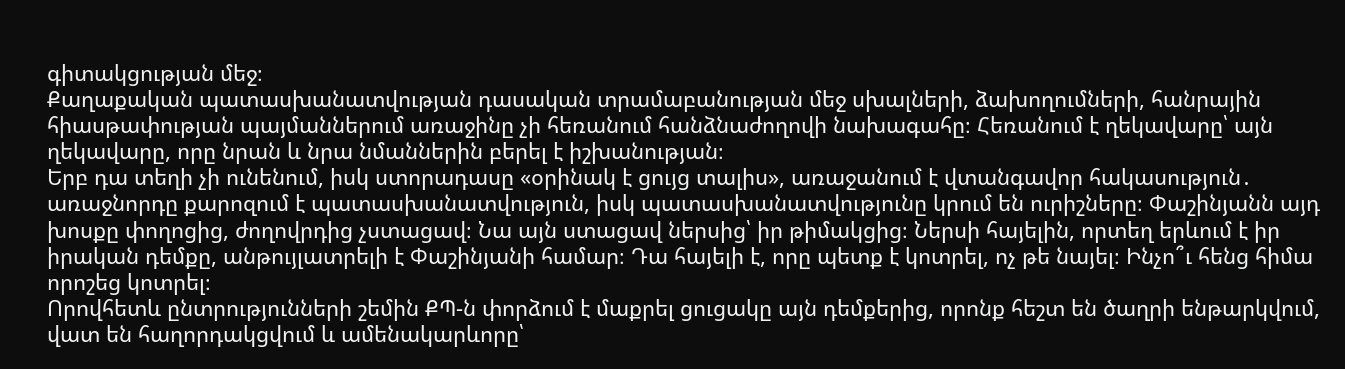գիտակցության մեջ։
Քաղաքական պատասխանատվության դասական տրամաբանության մեջ սխալների, ձախողումների, հանրային հիասթափության պայմաններում առաջինը չի հեռանում հանձնաժողովի նախագահը։ Հեռանում է ղեկավարը՝ այն ղեկավարը, որը նրան և նրա նմաններին բերել է իշխանության։
Երբ դա տեղի չի ունենում, իսկ ստորադասը «օրինակ է ցույց տալիս», առաջանում է վտանգավոր հակասություն․ առաջնորդը քարոզում է պատասխանատվություն, իսկ պատասխանատվությունը կրում են ուրիշները։ Փաշինյանն այդ խոսքը փողոցից, ժողովրդից չստացավ։ Նա այն ստացավ ներսից՝ իր թիմակցից։ Ներսի հայելին, որտեղ երևում է իր իրական դեմքը, անթույլատրելի է Փաշինյանի համար։ Դա հայելի է, որը պետք է կոտրել, ոչ թե նայել։ Ինչո՞ւ հենց հիմա որոշեց կոտրել։
Որովհետև ընտրությունների շեմին ՔՊ-ն փորձում է մաքրել ցուցակը այն դեմքերից, որոնք հեշտ են ծաղրի ենթարկվում, վատ են հաղորդակցվում և ամենակարևորը՝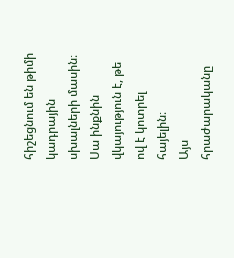հիշեցնում են թիմի կադրային սխալների մասին։
Սա ինքնին վկայություն է, թե ով է կոտրել հայելին։
Այս հրաժարականը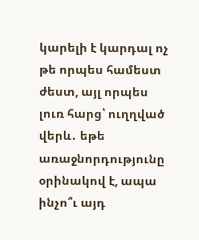կարելի է կարդալ ոչ թե որպես համեստ ժեստ, այլ որպես լուռ հարց՝ ուղղված վերև․ եթե առաջնորդությունը օրինակով է, ապա ինչո՞ւ այդ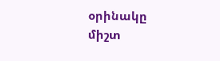օրինակը միշտ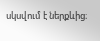սկսվում է ներքևից։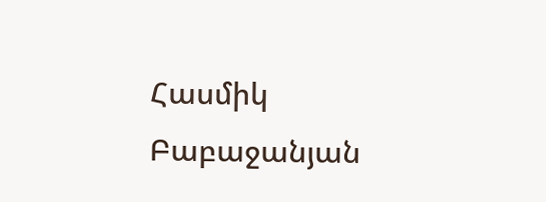Հասմիկ Բաբաջանյան